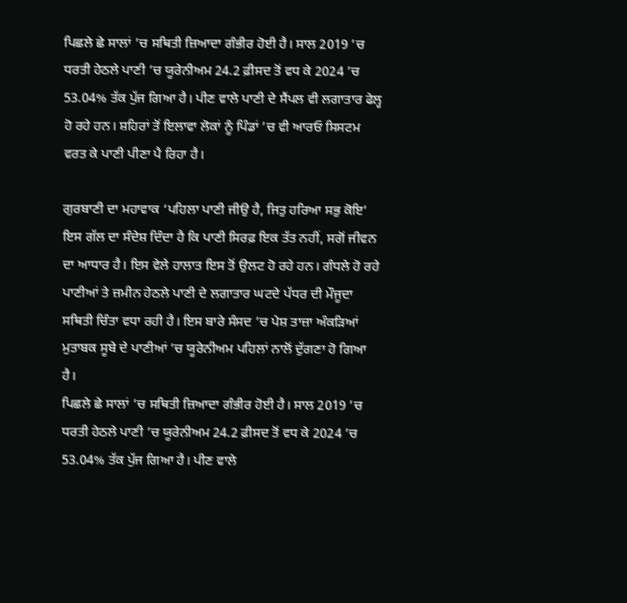ਪਿਛਲੇ ਛੇ ਸਾਲਾਂ ’ਚ ਸਥਿਤੀ ਜ਼ਿਆਦਾ ਗੰਭੀਰ ਹੋਈ ਹੈ। ਸਾਲ 2019 ’ਚ ਧਰਤੀ ਹੇਠਲੇ ਪਾਣੀ ’ਚ ਯੂਰੇਨੀਅਮ 24.2 ਫ਼ੀਸਦ ਤੋਂ ਵਧ ਕੇ 2024 ’ਚ 53.04% ਤੱਕ ਪੁੱਜ ਗਿਆ ਹੈ। ਪੀਣ ਵਾਲੇ ਪਾਣੀ ਦੇ ਸੈਂਪਲ ਵੀ ਲਗਾਤਾਰ ਫੇਲ੍ਹ ਹੋ ਰਹੇ ਹਨ। ਸ਼ਹਿਰਾਂ ਤੋਂ ਇਲਾਵਾ ਲੋਕਾਂ ਨੂੰ ਪਿੰਡਾਂ ’ਚ ਵੀ ਆਰਓ ਸਿਸਟਮ ਵਰਤ ਕੇ ਪਾਣੀ ਪੀਣਾ ਪੈ ਰਿਹਾ ਹੈ।

ਗੁਰਬਾਣੀ ਦਾ ਮਹਾਵਾਕ ‘ਪਹਿਲਾ ਪਾਣੀ ਜੀਉ ਹੈ, ਜਿਤੁ ਹਰਿਆ ਸਭੁ ਕੋਇ’ ਇਸ ਗੱਲ ਦਾ ਸੰਦੇਸ਼ ਦਿੰਦਾ ਹੈ ਕਿ ਪਾਣੀ ਸਿਰਫ਼ ਇਕ ਤੱਤ ਨਹੀਂ, ਸਗੋਂ ਜੀਵਨ ਦਾ ਆਧਾਰ ਹੈ। ਇਸ ਵੇਲੇ ਹਾਲਾਤ ਇਸ ਤੋਂ ਉਲਟ ਹੋ ਰਹੇ ਹਨ। ਗੰਧਲੇ ਹੋ ਰਹੇ ਪਾਣੀਆਂ ਤੇ ਜ਼ਮੀਨ ਹੇਠਲੇ ਪਾਣੀ ਦੇ ਲਗਾਤਾਰ ਘਟਦੇ ਪੱਧਰ ਦੀ ਮੌਜੂਦਾ ਸਥਿਤੀ ਚਿੰਤਾ ਵਧਾ ਰਹੀ ਹੈ। ਇਸ ਬਾਰੇ ਸੰਸਦ ’ਚ ਪੇਸ਼ ਤਾਜ਼ਾ ਅੰਕੜਿਆਂ ਮੁਤਾਬਕ ਸੂਬੇ ਦੇ ਪਾਣੀਆਂ ’ਚ ਯੂਰੇਨੀਅਮ ਪਹਿਲਾਂ ਨਾਲੋਂ ਦੁੱਗਣਾ ਹੋ ਗਿਆ ਹੈ।
ਪਿਛਲੇ ਛੇ ਸਾਲਾਂ ’ਚ ਸਥਿਤੀ ਜ਼ਿਆਦਾ ਗੰਭੀਰ ਹੋਈ ਹੈ। ਸਾਲ 2019 ’ਚ ਧਰਤੀ ਹੇਠਲੇ ਪਾਣੀ ’ਚ ਯੂਰੇਨੀਅਮ 24.2 ਫ਼ੀਸਦ ਤੋਂ ਵਧ ਕੇ 2024 ’ਚ 53.04% ਤੱਕ ਪੁੱਜ ਗਿਆ ਹੈ। ਪੀਣ ਵਾਲੇ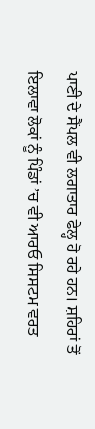ਪਾਣੀ ਦੇ ਸੈਂਪਲ ਵੀ ਲਗਾਤਾਰ ਫੇਲ੍ਹ ਹੋ ਰਹੇ ਹਨ। ਸ਼ਹਿਰਾਂ ਤੋਂ ਇਲਾਵਾ ਲੋਕਾਂ ਨੂੰ ਪਿੰਡਾਂ ’ਚ ਵੀ ਆਰਓ ਸਿਸਟਮ ਵਰਤ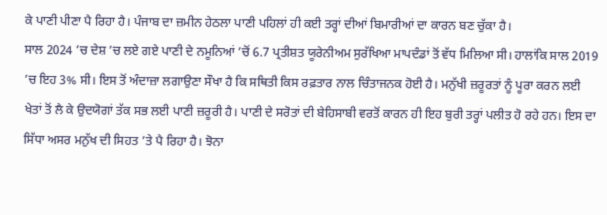ਕੇ ਪਾਣੀ ਪੀਣਾ ਪੈ ਰਿਹਾ ਹੈ। ਪੰਜਾਬ ਦਾ ਜ਼ਮੀਨ ਹੇਠਲਾ ਪਾਣੀ ਪਹਿਲਾਂ ਹੀ ਕਈ ਤਰ੍ਹਾਂ ਦੀਆਂ ਬਿਮਾਰੀਆਂ ਦਾ ਕਾਰਨ ਬਣ ਚੁੱਕਾ ਹੈ।
ਸਾਲ 2024 ’ਚ ਦੇਸ਼ ’ਚ ਲਏ ਗਏ ਪਾਣੀ ਦੇ ਨਮੂਨਿਆਂ ’ਚੋਂ 6.7 ਪ੍ਰਤੀਸ਼ਤ ਯੂਰੇਨੀਅਮ ਸੁਰੱਖਿਆ ਮਾਪਦੰਡਾਂ ਤੋਂ ਵੱਧ ਮਿਲਿਆ ਸੀ। ਹਾਲਾਂਕਿ ਸਾਲ 2019 ’ਚ ਇਹ 3% ਸੀ। ਇਸ ਤੋਂ ਅੰਦਾਜ਼ਾ ਲਗਾਉਣਾ ਸੌਖਾ ਹੈ ਕਿ ਸਥਿਤੀ ਕਿਸ ਰਫ਼ਤਾਰ ਨਾਲ ਚਿੰਤਾਜਨਕ ਹੋਈ ਹੈ। ਮਨੁੱਖੀ ਜ਼ਰੂਰਤਾਂ ਨੂੰ ਪੂਰਾ ਕਰਨ ਲਈ ਖੇਤਾਂ ਤੋਂ ਲੈ ਕੇ ਉਦਯੋਗਾਂ ਤੱਕ ਸਭ ਲਈ ਪਾਣੀ ਜ਼ਰੂਰੀ ਹੈ। ਪਾਣੀ ਦੇ ਸਰੋਤਾਂ ਦੀ ਬੇਹਿਸਾਬੀ ਵਰਤੋਂ ਕਾਰਨ ਹੀ ਇਹ ਬੁਰੀ ਤਰ੍ਹਾਂ ਪਲੀਤ ਹੋ ਰਹੇ ਹਨ। ਇਸ ਦਾ ਸਿੱਧਾ ਅਸਰ ਮਨੁੱਖ ਦੀ ਸਿਹਤ ’ਤੇ ਪੈ ਰਿਹਾ ਹੈ। ਝੋਨਾ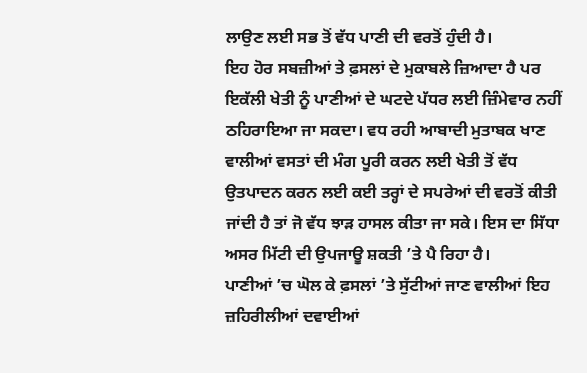ਲਾਉਣ ਲਈ ਸਭ ਤੋਂ ਵੱਧ ਪਾਣੀ ਦੀ ਵਰਤੋਂ ਹੁੰਦੀ ਹੈ।
ਇਹ ਹੋਰ ਸਬਜ਼ੀਆਂ ਤੇ ਫ਼ਸਲਾਂ ਦੇ ਮੁਕਾਬਲੇ ਜ਼ਿਆਦਾ ਹੈ ਪਰ ਇਕੱਲੀ ਖੇਤੀ ਨੂੰ ਪਾਣੀਆਂ ਦੇ ਘਟਦੇ ਪੱਧਰ ਲਈ ਜ਼ਿੰਮੇਵਾਰ ਨਹੀਂ ਠਹਿਰਾਇਆ ਜਾ ਸਕਦਾ। ਵਧ ਰਹੀ ਆਬਾਦੀ ਮੁਤਾਬਕ ਖਾਣ ਵਾਲੀਆਂ ਵਸਤਾਂ ਦੀ ਮੰਗ ਪੂਰੀ ਕਰਨ ਲਈ ਖੇਤੀ ਤੋਂ ਵੱਧ ਉਤਪਾਦਨ ਕਰਨ ਲਈ ਕਈ ਤਰ੍ਹਾਂ ਦੇ ਸਪਰੇਆਂ ਦੀ ਵਰਤੋਂ ਕੀਤੀ ਜਾਂਦੀ ਹੈ ਤਾਂ ਜੋ ਵੱਧ ਝਾੜ ਹਾਸਲ ਕੀਤਾ ਜਾ ਸਕੇ। ਇਸ ਦਾ ਸਿੱਧਾ ਅਸਰ ਮਿੱਟੀ ਦੀ ਉਪਜਾਊ ਸ਼ਕਤੀ ’ਤੇ ਪੈ ਰਿਹਾ ਹੈ।
ਪਾਣੀਆਂ ’ਚ ਘੋਲ ਕੇ ਫ਼ਸਲਾਂ ’ਤੇ ਸੁੱਟੀਆਂ ਜਾਣ ਵਾਲੀਆਂ ਇਹ ਜ਼ਹਿਰੀਲੀਆਂ ਦਵਾਈਆਂ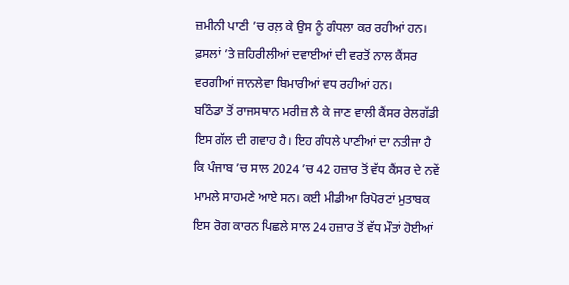ਜ਼ਮੀਨੀ ਪਾਣੀ ’ਚ ਰਲ਼ ਕੇ ਉਸ ਨੂੰ ਗੰਧਲਾ ਕਰ ਰਹੀਆਂ ਹਨ। ਫ਼ਸਲਾਂ ’ਤੇ ਜ਼ਹਿਰੀਲੀਆਂ ਦਵਾਈਆਂ ਦੀ ਵਰਤੋਂ ਨਾਲ ਕੈਂਸਰ ਵਰਗੀਆਂ ਜਾਨਲੇਵਾ ਬਿਮਾਰੀਆਂ ਵਧ ਰਹੀਆਂ ਹਨ।
ਬਠਿੰਡਾ ਤੋਂ ਰਾਜਸਥਾਨ ਮਰੀਜ਼ ਲੈ ਕੇ ਜਾਣ ਵਾਲੀ ਕੈਂਸਰ ਰੇਲਗੱਡੀ ਇਸ ਗੱਲ ਦੀ ਗਵਾਹ ਹੈ। ਇਹ ਗੰਧਲੇ ਪਾਣੀਆਂ ਦਾ ਨਤੀਜਾ ਹੈ ਕਿ ਪੰਜਾਬ ’ਚ ਸਾਲ 2024 ’ਚ 42 ਹਜ਼ਾਰ ਤੋਂ ਵੱਧ ਕੈਂਸਰ ਦੇ ਨਵੇਂ ਮਾਮਲੇ ਸਾਹਮਣੇ ਆਏ ਸਨ। ਕਈ ਮੀਡੀਆ ਰਿਪੋਰਟਾਂ ਮੁਤਾਬਕ ਇਸ ਰੋਗ ਕਾਰਨ ਪਿਛਲੇ ਸਾਲ 24 ਹਜ਼ਾਰ ਤੋਂ ਵੱਧ ਮੌਤਾਂ ਹੋਈਆਂ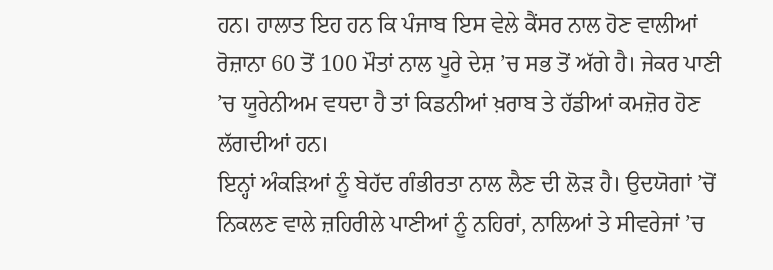ਹਨ। ਹਾਲਾਤ ਇਹ ਹਨ ਕਿ ਪੰਜਾਬ ਇਸ ਵੇਲੇ ਕੈਂਸਰ ਨਾਲ ਹੋਣ ਵਾਲੀਆਂ ਰੋਜ਼ਾਨਾ 60 ਤੋਂ 100 ਮੌਤਾਂ ਨਾਲ ਪੂਰੇ ਦੇਸ਼ ’ਚ ਸਭ ਤੋਂ ਅੱਗੇ ਹੈ। ਜੇਕਰ ਪਾਣੀ ’ਚ ਯੂਰੇਨੀਅਮ ਵਧਦਾ ਹੈ ਤਾਂ ਕਿਡਨੀਆਂ ਖ਼ਰਾਬ ਤੇ ਹੱਡੀਆਂ ਕਮਜ਼ੋਰ ਹੋਣ ਲੱਗਦੀਆਂ ਹਨ।
ਇਨ੍ਹਾਂ ਅੰਕੜਿਆਂ ਨੂੰ ਬੇਹੱਦ ਗੰਭੀਰਤਾ ਨਾਲ ਲੈਣ ਦੀ ਲੋੜ ਹੈ। ਉਦਯੋਗਾਂ ’ਚੋਂ ਨਿਕਲਣ ਵਾਲੇ ਜ਼ਹਿਰੀਲੇ ਪਾਣੀਆਂ ਨੂੰ ਨਹਿਰਾਂ, ਨਾਲਿਆਂ ਤੇ ਸੀਵਰੇਜਾਂ ’ਚ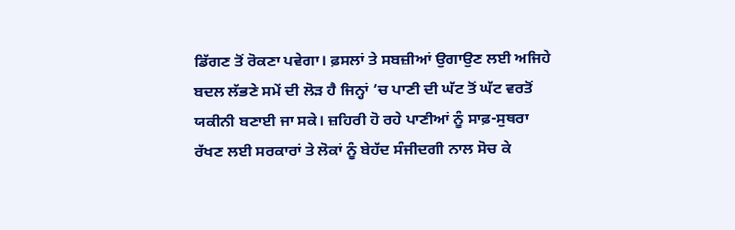ਡਿੱਗਣ ਤੋਂ ਰੋਕਣਾ ਪਵੇਗਾ। ਫ਼ਸਲਾਂ ਤੇ ਸਬਜ਼ੀਆਂ ਉਗਾਉਣ ਲਈ ਅਜਿਹੇ ਬਦਲ ਲੱਭਣੇ ਸਮੇਂ ਦੀ ਲੋੜ ਹੈ ਜਿਨ੍ਹਾਂ ’ਚ ਪਾਣੀ ਦੀ ਘੱਟ ਤੋਂ ਘੱਟ ਵਰਤੋਂ ਯਕੀਨੀ ਬਣਾਈ ਜਾ ਸਕੇ। ਜ਼ਹਿਰੀ ਹੋ ਰਹੇ ਪਾਣੀਆਂ ਨੂੰ ਸਾਫ਼-ਸੁਥਰਾ ਰੱਖਣ ਲਈ ਸਰਕਾਰਾਂ ਤੇ ਲੋਕਾਂ ਨੂੰ ਬੇਹੱਦ ਸੰਜੀਦਗੀ ਨਾਲ ਸੋਚ ਕੇ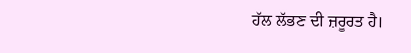ਹੱਲ ਲੱਭਣ ਦੀ ਜ਼ਰੂਰਤ ਹੈ।